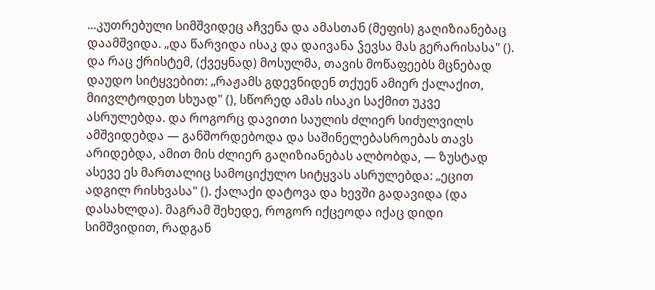...კუთრებული სიმშვიდეც აჩვენა და ამასთან (მეფის) გაღიზიანებაც დაამშვიდა. „და წარვიდა ისაკ და დაივანა ჴევსა მას გერარისასა" (). და რაც ქრისტემ, (ქვეყნად) მოსულმა, თავის მოწაფეებს მცნებად დაუდო სიტყვებით: „რაჟამს გდევნიდენ თქუენ ამიერ ქალაქით, მიივლტოდეთ სხუად" (), სწორედ ამას ისაკი საქმით უკვე ასრულებდა. და როგორც დავითი საულის ძლიერ სიძულვილს ამშვიდებდა — განშორდებოდა და საშინელებასროებას თავს არიდებდა, ამით მის ძლიერ გაღიზიანებას ალბობდა, — ზუსტად ასევე ეს მართალიც სამოციქულო სიტყვას ასრულებდა: „ეცით ადგილ რისხვასა" (). ქალაქი დატოვა და ხევში გადავიდა (და დასახლდა). მაგრამ შეხედე, როგორ იქცეოდა იქაც დიდი სიმშვიდით, რადგან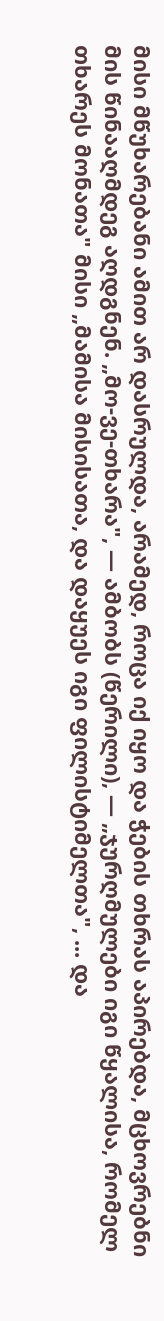მისი მწუხარებანი ამით არ დასრულდა, არამედ, როცა იქ იყო და ჭების თხრას აპირებდა, მცხოვრებნი მის წინააღმდეგ აღდგნენ. „მო-ვე-თხარა", — ამბობს (წერილი), — „ჯურღმულები იგი წყალისა, რომელ თხარეს მონათა" მისი „მამისა მისისათა, და დაყუეს იგი ფილისტიმელთა", ... და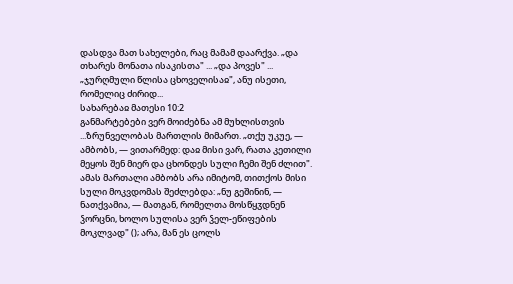დასდვა მათ სახელები, რაც მამამ დაარქვა. „და თხარეს მონათა ისაკისთა" ... „და პოვეს" ... „ჯურღმული წლისა ცხოველისაჲ", ანუ ისეთი, რომელიც ძირიდ...
სახარებაჲ მათესი 10:2
განმარტებები ვერ მოიძებნა ამ მუხლისთვის
...ზრუნველობას მართლის მიმართ. „თქუ უკუე, — ამბობს, — ვითარმედ: დაჲ მისი ვარ, რათა კეთილი მეყოს შენ მიერ და ცხონდეს სული ჩემი შენ ძლით". ამას მართალი ამბობს არა იმიტომ, თითქოს მისი სული მოკვდომას შეძლებდა: „ნუ გეშინინ, — ნათქვამია, — მათგან, რომელთა მოსწყჳდნენ ჴორცნი, ხოლო სულისა ვერ ჴელ-ეწიფების მოკლვად" (); არა, მან ეს ცოლს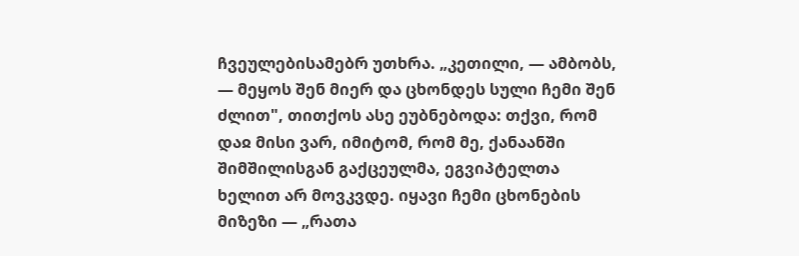ჩვეულებისამებრ უთხრა. „კეთილი, — ამბობს, — მეყოს შენ მიერ და ცხონდეს სული ჩემი შენ ძლით", თითქოს ასე ეუბნებოდა: თქვი, რომ დაჲ მისი ვარ, იმიტომ, რომ მე, ქანაანში შიმშილისგან გაქცეულმა, ეგვიპტელთა ხელით არ მოვკვდე. იყავი ჩემი ცხონების მიზეზი — „რათა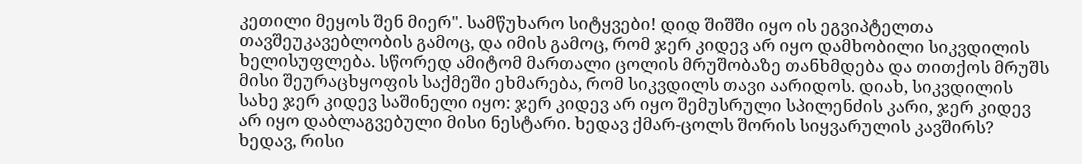კეთილი მეყოს შენ მიერ". სამწუხარო სიტყვები! დიდ შიშში იყო ის ეგვიპტელთა თავშეუკავებლობის გამოც, და იმის გამოც, რომ ჯერ კიდევ არ იყო დამხობილი სიკვდილის ხელისუფლება. სწორედ ამიტომ მართალი ცოლის მრუშობაზე თანხმდება და თითქოს მრუშს მისი შეურაცხყოფის საქმეში ეხმარება, რომ სიკვდილს თავი აარიდოს. დიახ, სიკვდილის სახე ჯერ კიდევ საშინელი იყო: ჯერ კიდევ არ იყო შემუსრული სპილენძის კარი, ჯერ კიდევ არ იყო დაბლაგვებული მისი ნესტარი. ხედავ ქმარ-ცოლს შორის სიყვარულის კავშირს? ხედავ, რისი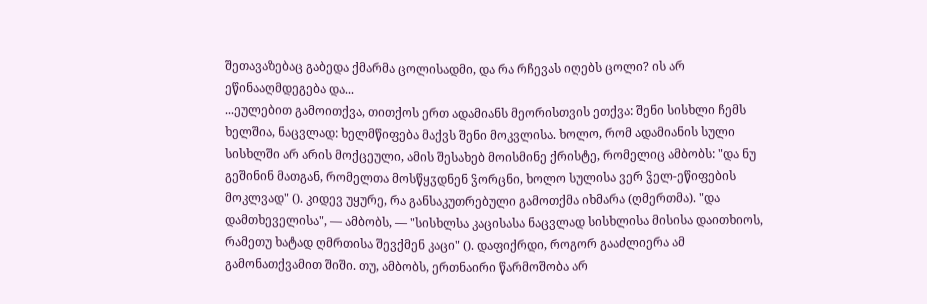შეთავაზებაც გაბედა ქმარმა ცოლისადმი, და რა რჩევას იღებს ცოლი? ის არ ეწინააღმდეგება და...
...ეულებით გამოითქვა, თითქოს ერთ ადამიანს მეორისთვის ეთქვა: შენი სისხლი ჩემს ხელშია, ნაცვლად: ხელმწიფება მაქვს შენი მოკვლისა. ხოლო, რომ ადამიანის სული სისხლში არ არის მოქცეული, ამის შესახებ მოისმინე ქრისტე, რომელიც ამბობს: "და ნუ გეშინინ მათგან, რომელთა მოსწყჳდნენ ჴორცნი, ხოლო სულისა ვერ ჴელ-ეწიფების მოკლვად" (). კიდევ უყურე, რა განსაკუთრებული გამოთქმა იხმარა (ღმერთმა). "და დამთხეველისა", — ამბობს, — "სისხლსა კაცისასა ნაცვლად სისხლისა მისისა დაითხიოს, რამეთუ ხატად ღმრთისა შევქმენ კაცი" (). დაფიქრდი, როგორ გააძლიერა ამ გამონათქვამით შიში. თუ, ამბობს, ერთნაირი წარმოშობა არ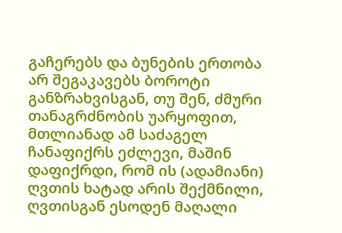გაჩერებს და ბუნების ერთობა არ შეგაკავებს ბოროტი განზრახვისგან, თუ შენ, ძმური თანაგრძნობის უარყოფით, მთლიანად ამ საძაგელ ჩანაფიქრს ეძლევი, მაშინ დაფიქრდი, რომ ის (ადამიანი) ღვთის ხატად არის შექმნილი, ღვთისგან ესოდენ მაღალი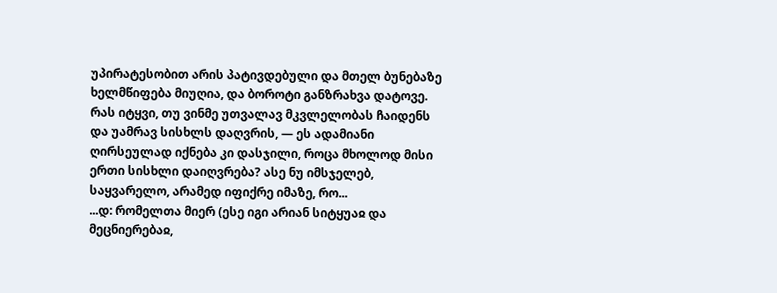უპირატესობით არის პატივდებული და მთელ ბუნებაზე ხელმწიფება მიუღია, და ბოროტი განზრახვა დატოვე. რას იტყვი, თუ ვინმე უთვალავ მკვლელობას ჩაიდენს და უამრავ სისხლს დაღვრის, — ეს ადამიანი ღირსეულად იქნება კი დასჯილი, როცა მხოლოდ მისი ერთი სისხლი დაიღვრება? ასე ნუ იმსჯელებ, საყვარელო, არამედ იფიქრე იმაზე, რო...
...დ: რომელთა მიერ (ესე იგი არიან სიტყუაჲ და მეცნიერებაჲ,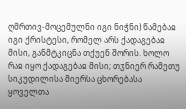ღმრთივ-მოცემულნი იგი ნიჭნი) წამებაჲ იგი ქრისტესი, რომელ არს ქადაგებაჲ მისი, განმტკიცნა თქუენ შორის. ხოლო რაჲ იყო ქადაგებაჲ მისი; თჳნიერ რამეთუ სიკუდილისა მიერსა ცხორებასა ყოველთა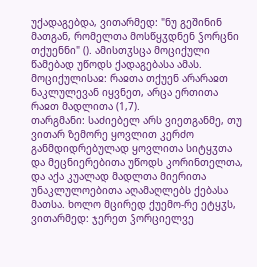უქადაგებდა, ვითარმედ: "ნუ გეშინინ მათგან, რომელთა მოსწყჳდნენ ჴორცნი თქუენნი" (). ამისთჳსცა მოციქული წამებად უწოდს ქადაგებასა ამას.
მოციქულისაჲ: რაჲთა თქუენ არარაჲთ ნაკლულევან იყვნეთ, არცა ერთითა რაჲთ მადლითა (1,7).
თარგმანი: საძიებელ არს ვიეთგანმე, თუ ვითარ ზემორე ყოვლით კერძო განმდიდრებულად ყოვლითა სიტყჳთა და მეცნიერებითა უწოდს კორინთელთა, და აქა კუალად მადლთა მიერითა უნაკლულოებითა აღამაღლებს ქებასა მათსა. ხოლო მცირედ ქუემო-რე ეტყჳს, ვითარმედ: ჯერეთ ჴორციელვე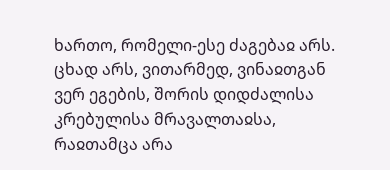ხართო, რომელი-ესე ძაგებაჲ არს. ცხად არს, ვითარმედ, ვინაჲთგან ვერ ეგების, შორის დიდძალისა კრებულისა მრავალთაჲსა, რაჲთამცა არა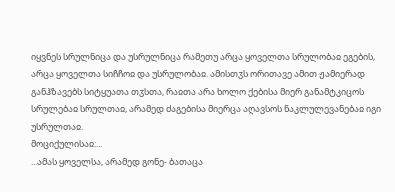იყვნეს სრულნიცა და უსრულნიცა რამეთუ არცა ყოველთა სრულობაჲ ეგების, არცა ყოველთა სიჩჩოჲ და უსრულობაჲ. ამისთჳს ორითავე ამით ჟამიერად განჰზავებს სიტყუათა თჳსთა, რაჲთა არა ხოლო ქებისა მიერ განამტკიცოს სრულებაჲ სრულთაჲ, არამედ ძაგებისა მიერცა აღავსოს ნაკლულევანებაჲ იგი უსრულთაჲ.
მოციქულისაჲ:...
...ამას ყოველსა, არამედ გონე- ბათაცა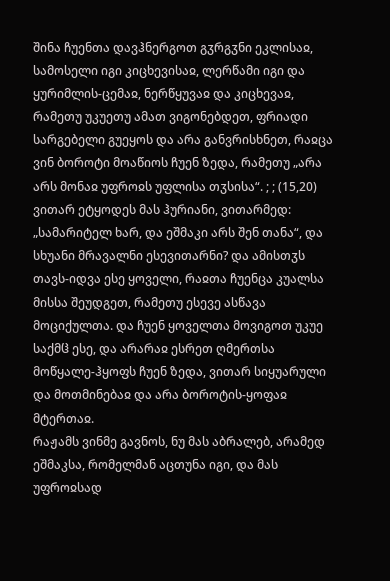შინა ჩუენთა დავჰნერგოთ გჳრგჳნი ეკლისაჲ, სამოსელი იგი კიცხევისაჲ, ლერწამი იგი და ყურიმლის-ცემაჲ, ნერწყუვაჲ და კიცხევაჲ, რამეთუ უკუეთუ ამათ ვიგონებდეთ, ფრიადი სარგებელი გუეყოს და არა განვრისხნეთ, რაჲცა ვინ ბოროტი მოაწიოს ჩუენ ზედა, რამეთუ „არა არს მონაჲ უფროჲს უფლისა თჳსისა“. ; ; (15,20) ვითარ ეტყოდეს მას ჰურიანი, ვითარმედ: „სამარიტელ ხარ, და ეშმაკი არს შენ თანა“, და სხუანი მრავალნი ესევითარნი? და ამისთჳს თავს-იდვა ესე ყოველი, რაჲთა ჩუენცა კუალსა მისსა შეუდგეთ, რამეთუ ესევე ასწავა მოციქულთა. და ჩუენ ყოველთა მოვიგოთ უკუე საქმჱ ესე, და არარაჲ ესრეთ ღმერთსა მოწყალე-ჰყოფს ჩუენ ზედა, ვითარ სიყუარული და მოთმინებაჲ და არა ბოროტის-ყოფაჲ მტერთაჲ.
რაჟამს ვინმე გავნოს, ნუ მას აბრალებ, არამედ ეშმაკსა, რომელმან აცთუნა იგი, და მას უფროჲსად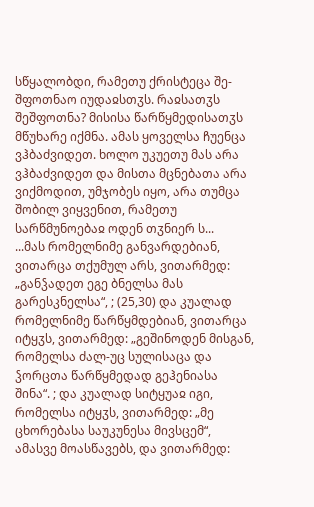სწყალობდი, რამეთუ ქრისტეცა შე-შფოთნაო იუდაჲსთჳს. რაჲსათჳს შეშფოთნა? მისისა წარწყმედისათჳს მწუხარე იქმნა. ამას ყოველსა ჩუენცა ვჰბაძვიდეთ. ხოლო უკუეთუ მას არა ვჰბაძვიდეთ და მისთა მცნებათა არა ვიქმოდით, უმჯობეს იყო, არა თუმცა შობილ ვიყვენით, რამეთუ სარწმუნოებაჲ ოდენ თჳნიერ ს...
...მას რომელნიმე განვარდებიან, ვითარცა თქუმულ არს, ვითარმედ: „განჴადეთ ეგე ბნელსა მას გარესკნელსა“, ; (25,30) და კუალად რომელნიმე წარწყმდებიან, ვითარცა იტყჳს, ვითარმედ: „გეშინოდენ მისგან, რომელსა ძალ-უც სულისაცა და ჴორცთა წარწყმედად გეჰენიასა შინა“. ; და კუალად სიტყუაჲ იგი, რომელსა იტყჳს, ვითარმედ: „მე ცხორებასა საუკუნესა მივსცემ“, ამასვე მოასწავებს, და ვითარმედ: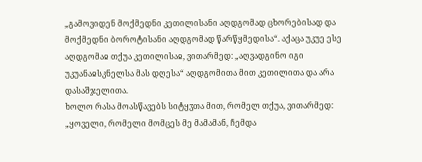„გამოვიდენ მოქმედნი კეთილისანი აღდგომად ცხორებისად და მოქმედნი ბოროტისანი აღდგომად წარწყმედისა“. აქაცა უკუე ესე აღდგომაჲ თქუა კეთილისაჲ, ვითარმედ: „აღვადგინო იგი უკუანაჲსკნელსა მას დღესა“ აღდგომითა მით კეთილითა და არა დასაშჯელითა.
ხოლო რასა მოასწავებს სიტყჳთა მით, რომელ თქუა, ვითარმედ: „ყოველი, რომელი მომცეს მე მამამან, ჩემდა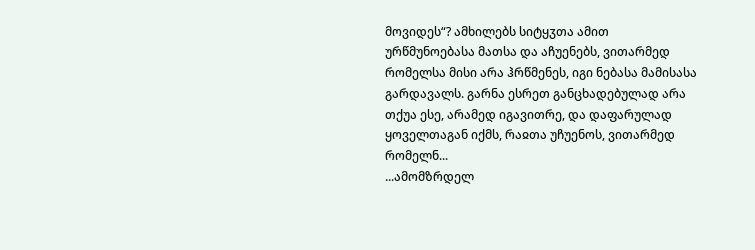მოვიდეს“? ამხილებს სიტყჳთა ამით ურწმუნოებასა მათსა და აჩუენებს, ვითარმედ რომელსა მისი არა ჰრწმენეს, იგი ნებასა მამისასა გარდავალს. გარნა ესრეთ განცხადებულად არა თქუა ესე, არამედ იგავითრე, და დაფარულად ყოველთაგან იქმს, რაჲთა უჩუენოს, ვითარმედ რომელნ...
...ამომზრდელ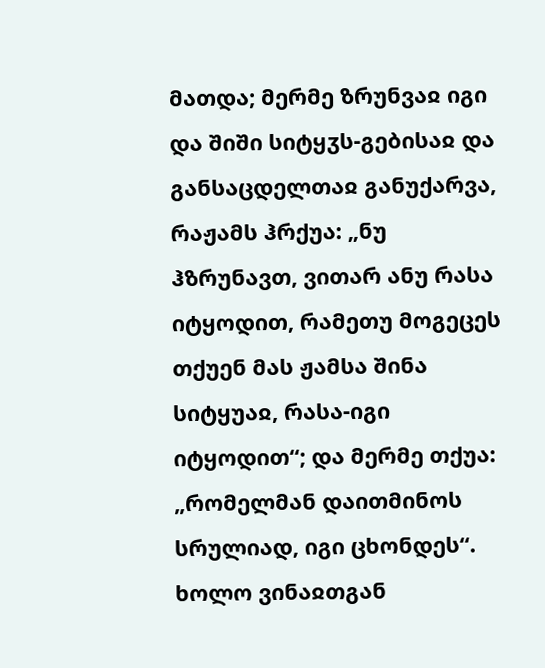მათდა; მერმე ზრუნვაჲ იგი და შიში სიტყჳს-გებისაჲ და განსაცდელთაჲ განუქარვა, რაჟამს ჰრქუა: „ნუ ჰზრუნავთ, ვითარ ანუ რასა იტყოდით, რამეთუ მოგეცეს თქუენ მას ჟამსა შინა სიტყუაჲ, რასა-იგი იტყოდით“; და მერმე თქუა: „რომელმან დაითმინოს სრულიად, იგი ცხონდეს“. ხოლო ვინაჲთგან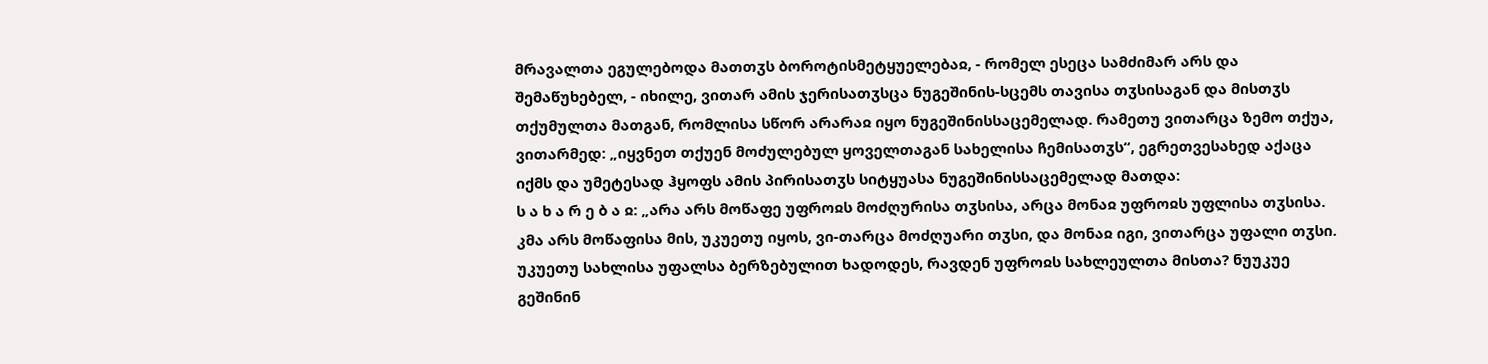მრავალთა ეგულებოდა მათთჳს ბოროტისმეტყუელებაჲ, - რომელ ესეცა სამძიმარ არს და შემაწუხებელ, - იხილე, ვითარ ამის ჯერისათჳსცა ნუგეშინის-სცემს თავისა თჳსისაგან და მისთჳს თქუმულთა მათგან, რომლისა სწორ არარაჲ იყო ნუგეშინისსაცემელად. რამეთუ ვითარცა ზემო თქუა, ვითარმედ: „იყვნეთ თქუენ მოძულებულ ყოველთაგან სახელისა ჩემისათჳს“, ეგრეთვესახედ აქაცა იქმს და უმეტესად ჰყოფს ამის პირისათჳს სიტყუასა ნუგეშინისსაცემელად მათდა:
ს ა ხ ა რ ე ბ ა ჲ: „არა არს მოწაფე უფროჲს მოძღურისა თჳსისა, არცა მონაჲ უფროჲს უფლისა თჳსისა. კმა არს მოწაფისა მის, უკუეთუ იყოს, ვი-თარცა მოძღუარი თჳსი, და მონაჲ იგი, ვითარცა უფალი თჳსი. უკუეთუ სახლისა უფალსა ბერზებულით ხადოდეს, რავდენ უფროჲს სახლეულთა მისთა? ნუუკუე გეშინინ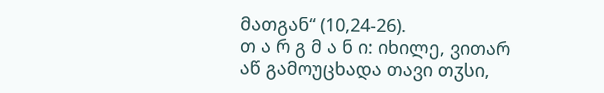მათგან“ (10,24-26).
თ ა რ გ მ ა ნ ი: იხილე, ვითარ აწ გამოუცხადა თავი თჳსი,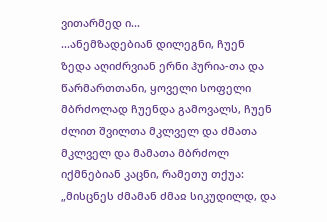ვითარმედ ი...
...ანემზადებიან დილეგნი, ჩუენ ზედა აღიძრვიან ერნი ჰურია-თა და წარმართთანი, ყოველი სოფელი მბრძოლად ჩუენდა გამოვალს, ჩუენ ძლით შვილთა მკლველ და ძმათა მკლველ და მამათა მბრძოლ იქმნებიან კაცნი, რამეთუ თქუა: „მისცნეს ძმამან ძმაჲ სიკუდილდ, და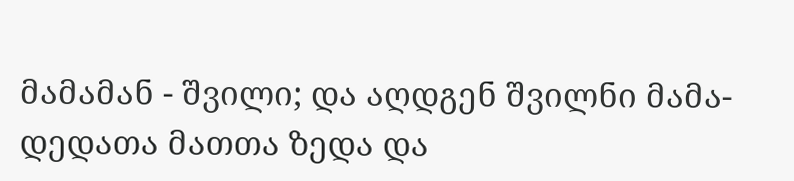მამამან - შვილი; და აღდგენ შვილნი მამა-დედათა მათთა ზედა და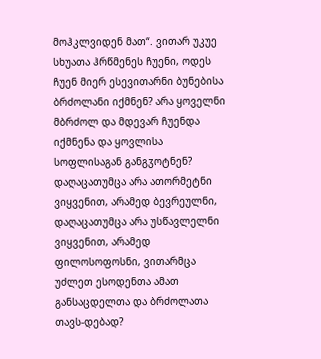მოჰკლვიდენ მათ“. ვითარ უკუე სხუათა ჰრწმენეს ჩუენი, ოდეს ჩუენ მიერ ესევითარნი ბუნებისა ბრძოლანი იქმნენ? არა ყოველნი მბრძოლ და მდევარ ჩუენდა იქმნენა და ყოვლისა სოფლისაგან განგჳოტნენ? დაღაცათუმცა არა ათორმეტნი ვიყვენით, არამედ ბევრეულნი, დაღაცათუმცა არა უსწავლელნი ვიყვენით, არამედ ფილოსოფოსნი, ვითარმცა უძლეთ ესოდენთა ამათ განსაცდელთა და ბრძოლათა თავს-დებად?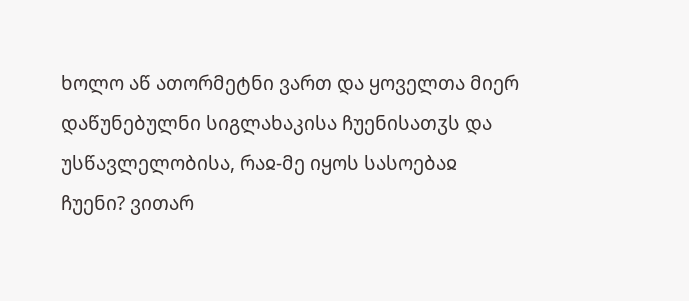ხოლო აწ ათორმეტნი ვართ და ყოველთა მიერ დაწუნებულნი სიგლახაკისა ჩუენისათჳს და უსწავლელობისა, რაჲ-მე იყოს სასოებაჲ ჩუენი? ვითარ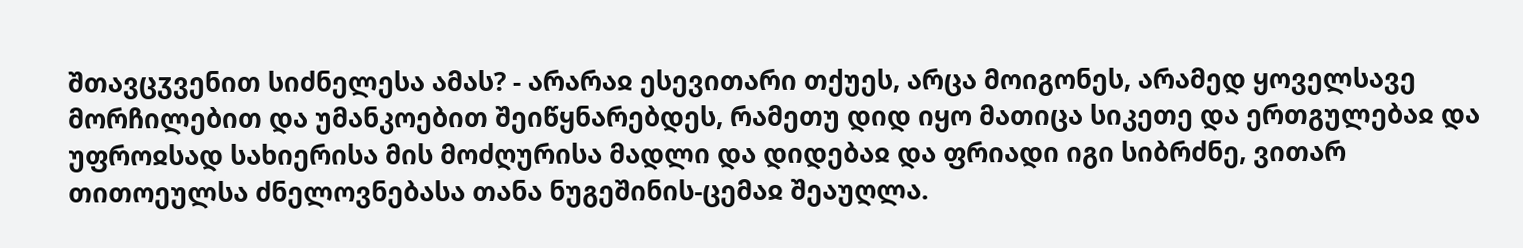შთავცჳვენით სიძნელესა ამას? - არარაჲ ესევითარი თქუეს, არცა მოიგონეს, არამედ ყოველსავე მორჩილებით და უმანკოებით შეიწყნარებდეს, რამეთუ დიდ იყო მათიცა სიკეთე და ერთგულებაჲ და უფროჲსად სახიერისა მის მოძღურისა მადლი და დიდებაჲ და ფრიადი იგი სიბრძნე, ვითარ თითოეულსა ძნელოვნებასა თანა ნუგეშინის-ცემაჲ შეაუღლა.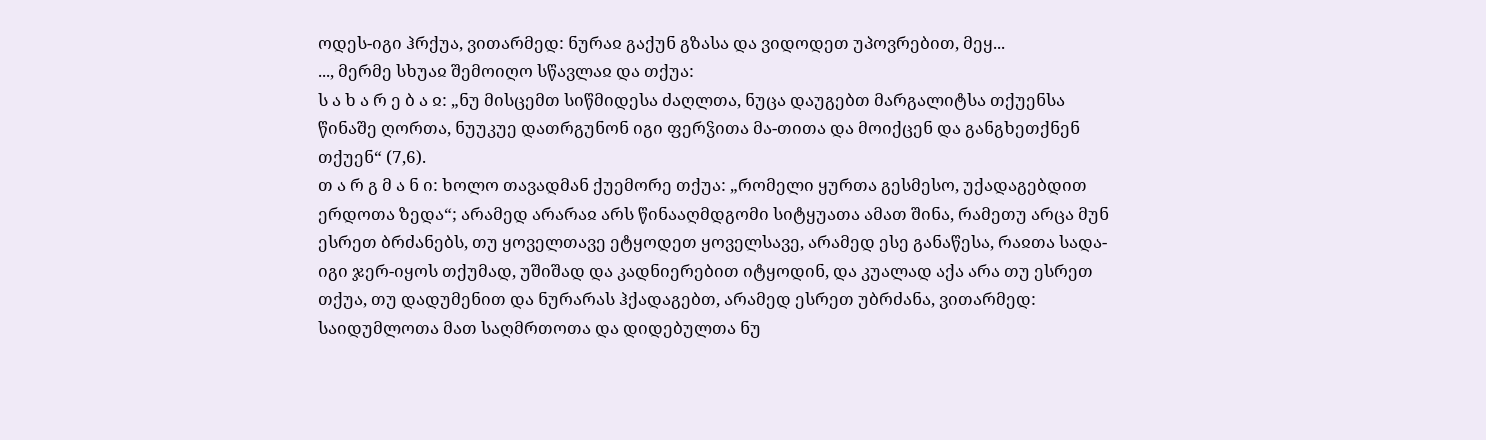ოდეს-იგი ჰრქუა, ვითარმედ: ნურაჲ გაქუნ გზასა და ვიდოდეთ უპოვრებით, მეყ...
..., მერმე სხუაჲ შემოიღო სწავლაჲ და თქუა:
ს ა ხ ა რ ე ბ ა ჲ: „ნუ მისცემთ სიწმიდესა ძაღლთა, ნუცა დაუგებთ მარგალიტსა თქუენსა წინაშე ღორთა, ნუუკუე დათრგუნონ იგი ფერჴითა მა-თითა და მოიქცენ და განგხეთქნენ თქუენ“ (7,6).
თ ა რ გ მ ა ნ ი: ხოლო თავადმან ქუემორე თქუა: „რომელი ყურთა გესმესო, უქადაგებდით ერდოთა ზედა“; არამედ არარაჲ არს წინააღმდგომი სიტყუათა ამათ შინა, რამეთუ არცა მუნ ესრეთ ბრძანებს, თუ ყოველთავე ეტყოდეთ ყოველსავე, არამედ ესე განაწესა, რაჲთა სადა-იგი ჯერ-იყოს თქუმად, უშიშად და კადნიერებით იტყოდინ, და კუალად აქა არა თუ ესრეთ თქუა, თუ დადუმენით და ნურარას ჰქადაგებთ, არამედ ესრეთ უბრძანა, ვითარმედ: საიდუმლოთა მათ საღმრთოთა და დიდებულთა ნუ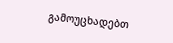გამოუცხადებთ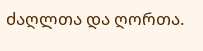ძაღლთა და ღორთა.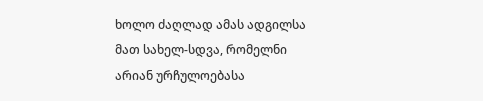ხოლო ძაღლად ამას ადგილსა მათ სახელ-სდვა, რომელნი არიან ურჩულოებასა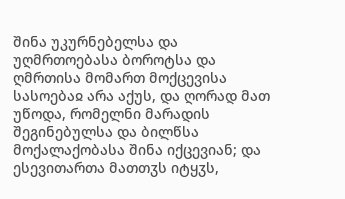შინა უკურნებელსა და უღმრთოებასა ბოროტსა და ღმრთისა მომართ მოქცევისა სასოებაჲ არა აქუს, და ღორად მათ უწოდა, რომელნი მარადის შეგინებულსა და ბილწსა მოქალაქობასა შინა იქცევიან; და ესევითართა მათთჳს იტყჳს,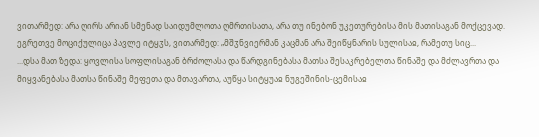ვითარმედ: არა ღირს არიან სმენად საიდუმლოთა ღმრთისათა, არა თუ ინებონ უკეთურებისა მის მათისაგან მოქცევად.
ეგრეთვე მოციქულიცა პავლე იტყჳს, ვითარმედ: „მშჳნვიერმან კაცმან არა შეიწყნარის სულისაჲ, რამეთუ სიც...
...დსა მათ ზედა: ყოვლისა სოფლისაგან ბრძოლასა და წარდგინებასა მათსა შესაკრებელთა წინაშე და მძლავრთა და მიყვანებასა მათსა წინაშე მეფეთა და მთავართა, აუწყა სიტყუაჲ ნუგეშინის-ცემისაჲ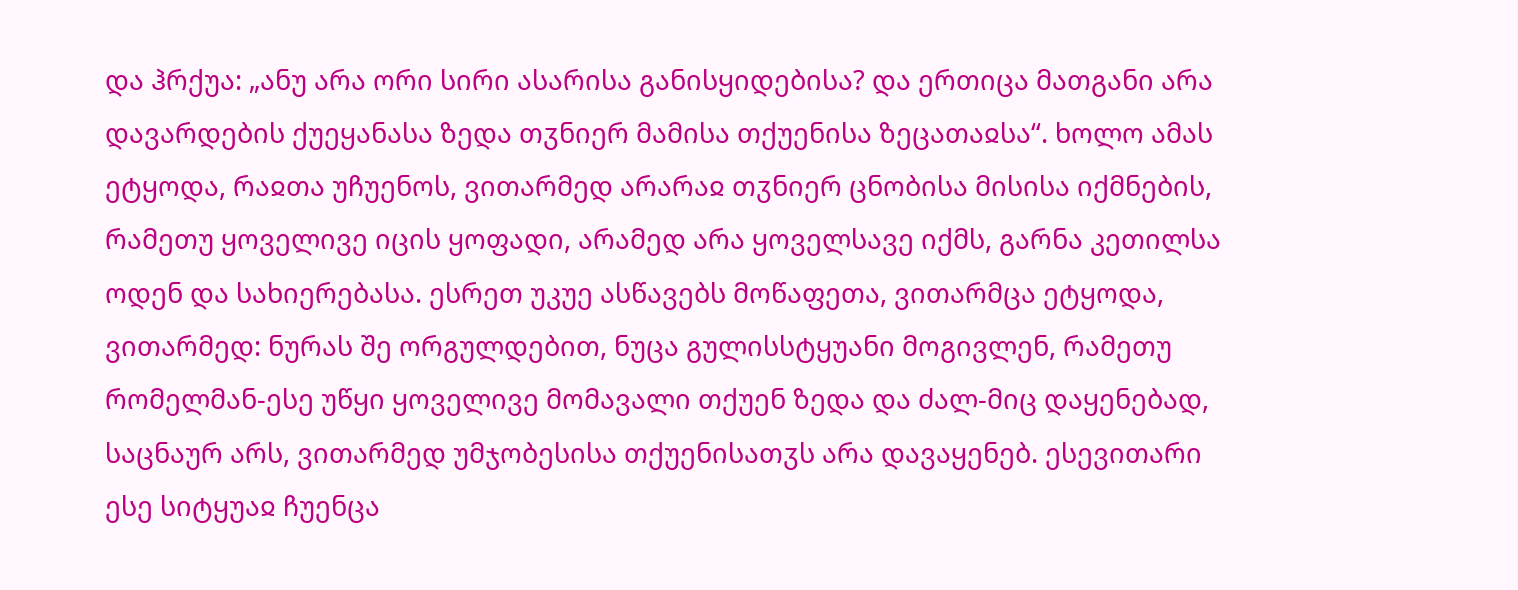და ჰრქუა: „ანუ არა ორი სირი ასარისა განისყიდებისა? და ერთიცა მათგანი არა დავარდების ქუეყანასა ზედა თჳნიერ მამისა თქუენისა ზეცათაჲსა“. ხოლო ამას ეტყოდა, რაჲთა უჩუენოს, ვითარმედ არარაჲ თჳნიერ ცნობისა მისისა იქმნების, რამეთუ ყოველივე იცის ყოფადი, არამედ არა ყოველსავე იქმს, გარნა კეთილსა ოდენ და სახიერებასა. ესრეთ უკუე ასწავებს მოწაფეთა, ვითარმცა ეტყოდა, ვითარმედ: ნურას შე ორგულდებით, ნუცა გულისსტყუანი მოგივლენ, რამეთუ რომელმან-ესე უწყი ყოველივე მომავალი თქუენ ზედა და ძალ-მიც დაყენებად, საცნაურ არს, ვითარმედ უმჯობესისა თქუენისათჳს არა დავაყენებ. ესევითარი ესე სიტყუაჲ ჩუენცა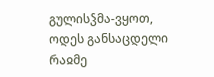გულისჴმა-ვყოთ, ოდეს განსაცდელი რაჲმე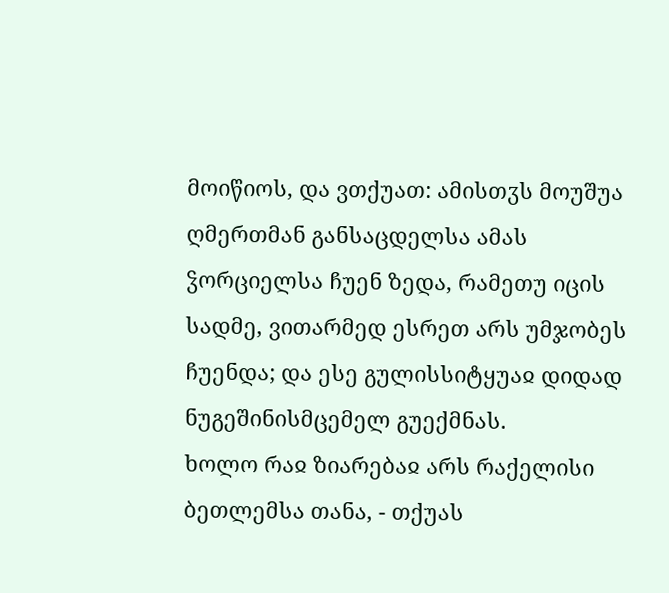მოიწიოს, და ვთქუათ: ამისთჳს მოუშუა ღმერთმან განსაცდელსა ამას ჴორციელსა ჩუენ ზედა, რამეთუ იცის სადმე, ვითარმედ ესრეთ არს უმჯობეს ჩუენდა; და ესე გულისსიტყუაჲ დიდად ნუგეშინისმცემელ გუექმნას.
ხოლო რაჲ ზიარებაჲ არს რაქელისი ბეთლემსა თანა, - თქუას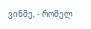ვინმე, - რომელ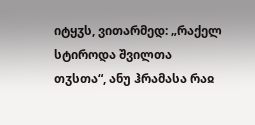იტყჳს, ვითარმედ: „რაქელ სტიროდა შვილთა თჳსთა“, ანუ ჰრამასა რაჲ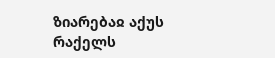ზიარებაჲ აქუს რაქელს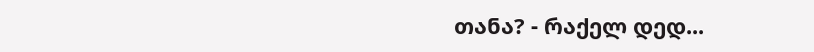თანა? - რაქელ დედ...